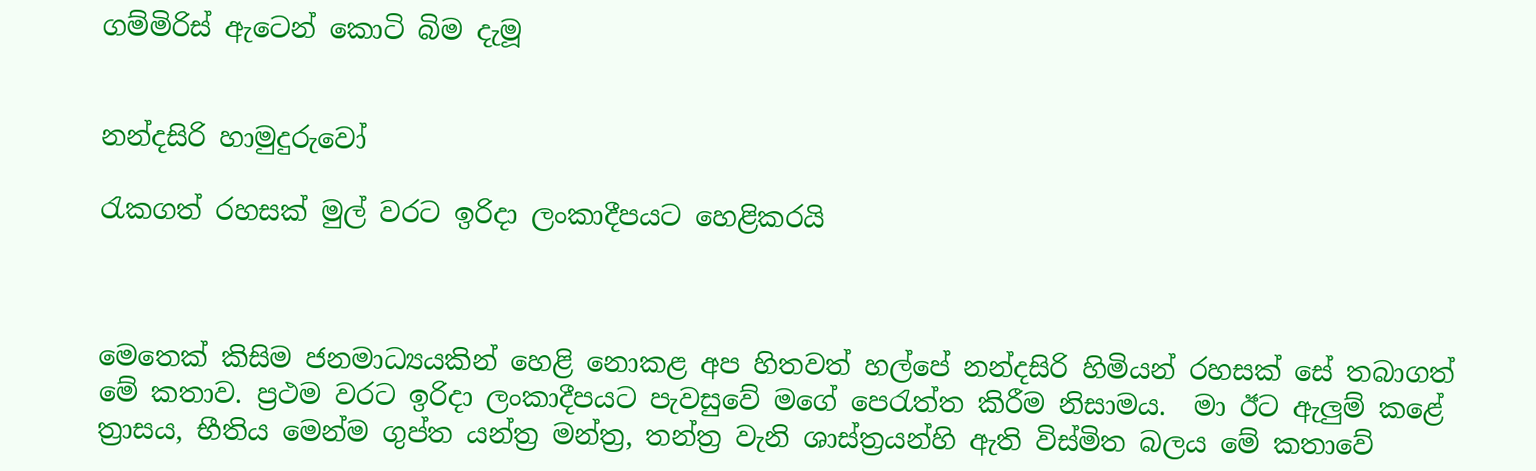ගම්මිරිස් ඇටෙන් කොටි බිම දැමූ


නන්දසිරි හාමුදුරුවෝ

රැකගත් රහසක් මුල් වරට ඉරිදා ලංකාදීපයට හෙළිකරයි



මෙතෙක් කිසිම ජනමාධ්‍යයකින් හෙළි නොකළ අප හිතවත් හල්පේ නන්දසිරි හිමියන් රහසක් සේ තබාගත් මේ කතාව. ප්‍රථම වරට ඉරිදා ලංකාදීපයට පැවසුවේ මගේ පෙරැත්ත කිරීම නිසාමය.  මා ඊට ඇලුම් කළේ ත්‍රාසය, භීතිය මෙන්ම ගුප්ත යන්ත්‍ර මන්ත්‍ර, තන්ත්‍ර වැනි ශාස්ත්‍රයන්හි ඇති විස්මිත බලය මේ කතාවේ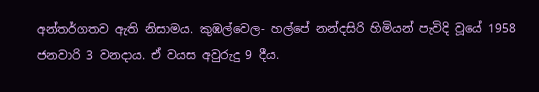අන්තර්ගතව ඇති නිසාමය. කුඹල්වෙල- හල්පේ නන්දසිරි හිමියන් පැවිදි වූයේ 1958 ජනවාරි 3 වනදාය. ඒ වයස අවුරුදු 9 දීය.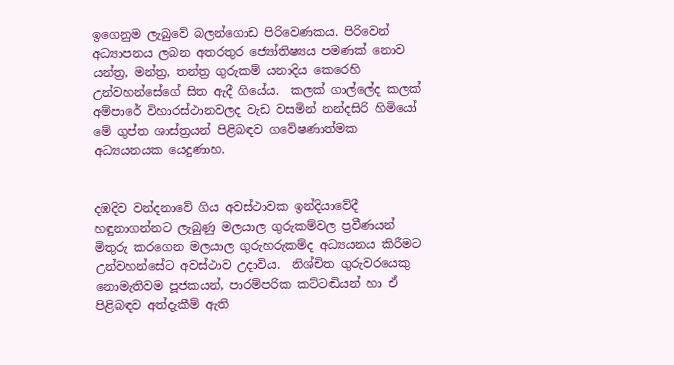ඉගෙනුම ලැබුවේ බලන්ගොඩ පිරිවෙණකය. පිරිවෙන් අධ්‍යාපනය ලබන අතරතුර‍ ජ්‍යෝතිෂ්‍යය පමණක් නොව යන්ත්‍ර, මන්ත්‍ර, තන්ත්‍ර ගුරුකම් යනාදිය කෙරෙහි උන්වහන්සේගේ සිත ඇදී ගියේය.  කලක් ගාල්ලේද කලක් අම්පාරේ විහාරස්ථානවලද වැඩ වසමින් නන්දසිරි හිමියෝ මේ ගුප්ත ශාස්ත්‍රයන් පිළිබඳව ගවේෂණාත්මක අධ්‍යයනයක යෙදුණාහ.


දඹදිව වන්දනාවේ ගිය අවස්ථාවක ඉන්දියාවේදී හඳුනාගන්නට ලැබුණු මලයාල ගුරුකම්වල ප්‍රවීණයන් මිතුරු කරගෙන මලයාල ගුරුහරුකම්ද අධ්‍යයනය කිරීමට උන්වහන්සේට අවස්ථාව උදාවිය.  නිශ්චිත ගුරුවරයෙකු නොමැතිවම පූජකයන්, පාරම්පරික කට්ටඬියන් හා ඒ පිළිබඳව අත්දැකීම් ඇති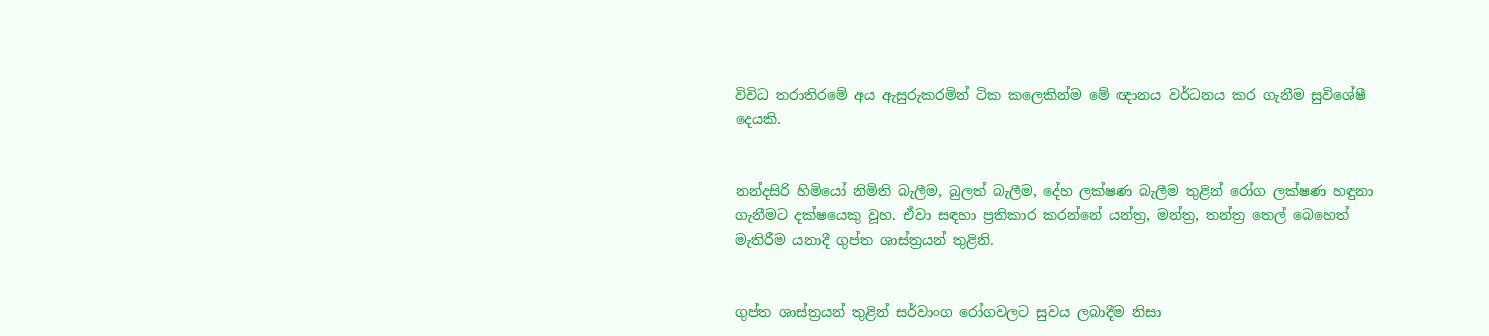විවිධ තරාතිරමේ අය ඇසුරුකරමින් ටික කලෙකින්ම මේ ඥානය වර්ධනය කර ගැනීම සුවිශේෂී දෙයකි.


නන්දසිරි හිමියෝ නිමිති බැලීම, බුලත් බැලීම, දේහ ලක්ෂණ බැලීම තුළින් රෝග ලක්ෂණ හඳුනා ගැනීමට දක්ෂයෙකු වූහ. ඒවා සඳහා ප්‍රතිකාර කරන්නේ යන්ත්‍ර, මන්ත්‍ර, තන්ත්‍ර තෙල් බෙහෙත් මැතිරීම යනාදී ගුප්ත ශාස්ත්‍රයන් තුළිනි.


ගුප්ත ශාස්ත්‍රයන් තුළින් සර්වාංග රෝගවලට සුවය ලබාදීම නිසා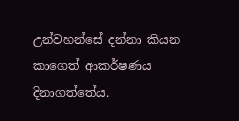උන්වහන්සේ දන්නා කියන කාගෙත් ආකර්ෂණය දිනාගත්තේය.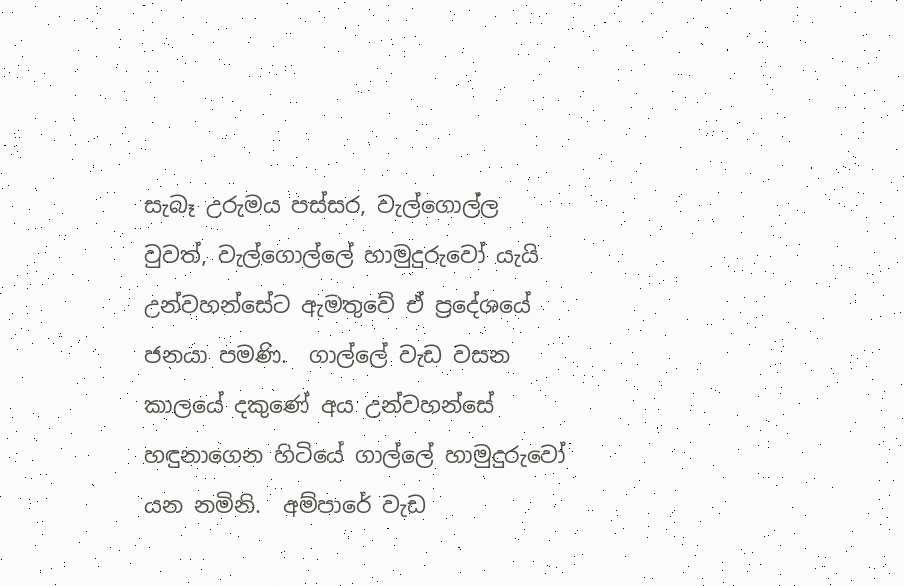සැබෑ උරුමය පස්සර, වැල්ගොල්ල වුවත්, වැල්ගොල්ලේ හාමුදුරුවෝ යැයි උන්වහන්සේට ඇමතුවේ ඒ ප්‍රදේශයේ ජනයා පමණි.  ගාල්ලේ වැඩ වසන කාලයේ දකුණේ අය උන්වහන්සේ හඳුනාගෙන හිටියේ ගාල්ලේ හාමුදුරුවෝ යන නමිනි.  අම්පාරේ වැඩ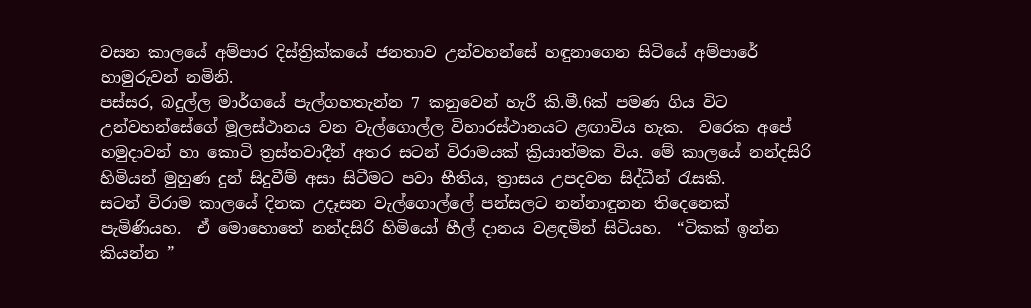වසන කාලයේ අම්පාර දිස්ත්‍රික්කයේ ජනතාව උන්වහන්සේ හඳුනාගෙන සිටියේ අම්පාරේ හාමුරුවන් නමිනි.
පස්සර, බදුල්ල මාර්ගයේ පැල්ගහතැන්න 7 කනුවෙන් හැරී කි.මී.6ක් පමණ ගිය විට උන්වහන්සේගේ මූලස්ථානය වන වැල්ගොල්ල විහාරස්ථානයට ළඟාවිය හැක.  වරෙක අපේ හමුදාවන් හා කොටි ත්‍රස්තවාදීන් අතර සටන් විරාමයක් ක්‍රියාත්මක විය. මේ කාලයේ නන්දසිරි හිමියන් මුහුණ දුන් සිදුවීම් අසා සිටීමට පවා භීතිය, ත්‍රාසය උපදවන සිද්ධීන් රැසකි.
සටන් විරාම කාලයේ දිනක උදෑසන වැල්ගොල්ලේ පන්සලට නන්නාඳුනන තිදෙනෙක් පැමිණියහ.  ඒ මොහොතේ නන්දසිරි හිමියෝ හීල් දානය වළඳමින් සිටියහ.  “ටිකක් ඉන්න කියන්න ”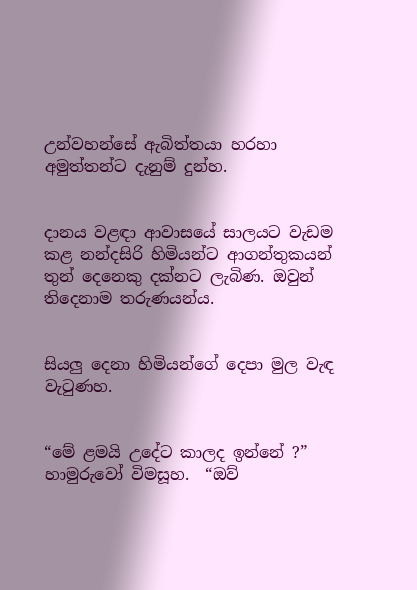උන්වහන්සේ ඇබිත්තයා හරහා අමුත්තන්ට දැනුම් දුන්හ.


දානය වළඳා ආවාසයේ සාලයට වැඩම කළ නන්දසිරි හිමියන්ට ආගන්තුකයන් තුන් දෙනෙකු දක්නට ලැබිණ. ඔවුන් තිදෙනාම තරුණයන්ය.


සියලු‍ දෙනා හිමියන්ගේ දෙපා මුල වැඳ වැටුණහ.


“මේ ළමයි උදේට කාලද ඉන්නේ ?” හාමුරුවෝ විමසූහ.  “ඔව්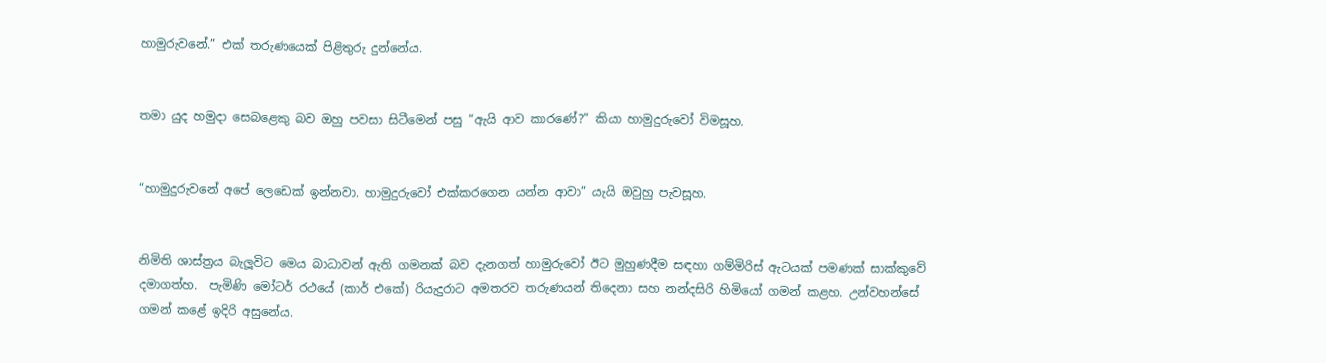හාමුරුවනේ.” එක් තරුණයෙක් පිළිතුරු දුන්නේය.


තමා යුද හමුදා සෙබළෙකු බව ඔහු පවසා සිටීමෙන් පසු “ඇයි ආව කාරණේ?” කියා හාමුදුරුවෝ විමසූහ.


“හාමුදුරුවනේ අපේ ලෙඩෙක් ඉන්නවා. හාමුදුරුවෝ එක්කරගෙන යන්න ආවා” යැයි ඔවුහු පැවසූහ.


නිමිති ශාස්ත්‍රය බැලූවිට මෙය බාධාවන් ඇති ගමනක් බව දැනගත් හාමුරුවෝ ඊට මුහුණදීම සඳහා ගම්මිරිස් ඇටයක් පමණක් සාක්කුවේ දමාගත්හ.  පැමිණි මෝටර් රථයේ (කාර් එකේ) රියැදුරාට අමතරව තරුණයන් තිදෙනා සහ නන්දසිරි හිමියෝ ගමන් කළහ. උන්වහන්සේ ගමන් කළේ ඉදිරි අසුනේය.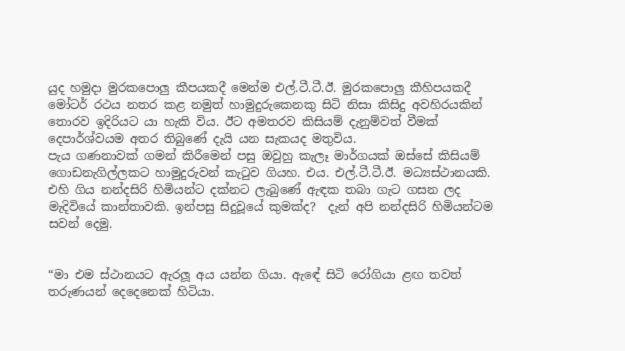යුද හමුදා මුරකපොලු‍ කීපයකදී මෙන්ම එල්.ටී.ටී.ඊ. මුරකපොලු‍ කීහිපයකදී මෝටර් රථය නතර කළ නමුත් හාමුදුරුකෙනකු සිටි නිසා කිසිදු අවහිරයකින් තොරව ඉදිරියට යා හැකි විය. ඊට අමතරව කිසියම් දැනුම්වත් වීමක් දෙපාර්ශ්වයම අතර තිබුණේ දැයි යන සැකයද මතුවිය.
පැය ගණනාවක් ගමන් කිරීමෙන් පසු ඔවුහු කැලෑ මාර්ගයක් ඔස්සේ කිසියම් ගොඩනැගිල්ලකට හාමුදුරුවන් කැටුව ගියහ. එය. එල්.ටී.ටී.ඊ. මධ්‍යස්ථානයකි. එහි ගිය නන්දසිරි හිමියන්ට දක්නට ලැබුණේ ඇඳක තබා ගැට ගසන ලද මැදිවියේ කාන්තාවකි. ඉන්පසු සිදුවූයේ කුමක්ද?  දැන් අපි නන්දසිරි හිමියන්ටම සවන් දෙමු.


“මා එම ස්ථානයට ඇරලූ අය යන්න ගියා. ඇඳේ සිටි රෝගියා ළඟ තවත් තරුණයන් දෙදෙනෙක් හිටියා.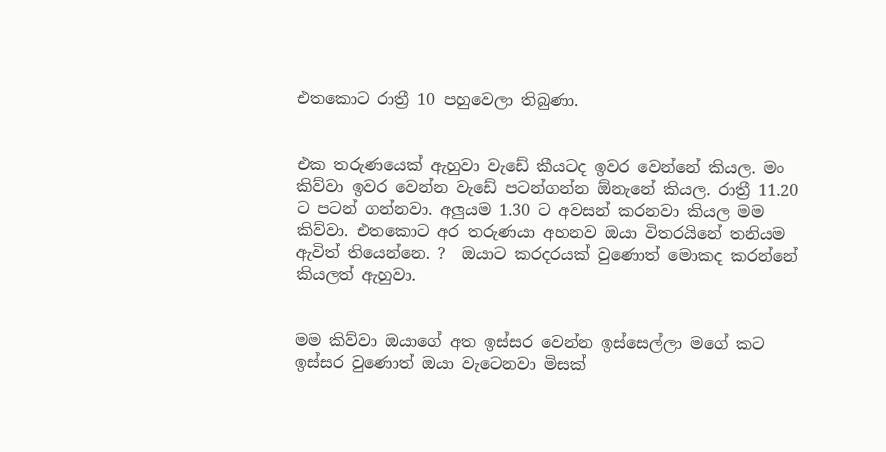එතකොට රාත්‍රී 10 පහුවෙලා තිබුණා.


එක තරුණයෙක් ඇහුවා වැඩේ කීයටද ඉවර වෙන්නේ කියල. මං කිව්වා ඉවර වෙන්න වැඩේ පටන්ගන්න ඕනැනේ කියල. රාත්‍රී 11.20 ට පටන් ගන්නවා. අලුයම 1.30 ට අවසන් කරනවා කියල මම කිව්වා. එතකොට අර තරුණයා අහනව ඔයා විතරයිනේ තනියම ඇවිත් තියෙන්නෙ. ?  ඔයාට කරදරයක් වුණොත් මොකද කරන්නේ කියලත් ඇහුවා.


මම කිව්වා ඔයාගේ අත ඉස්සර වෙන්න ඉස්සෙල්ලා මගේ කට ඉස්සර වුණොත් ඔයා වැටෙනවා මිසක්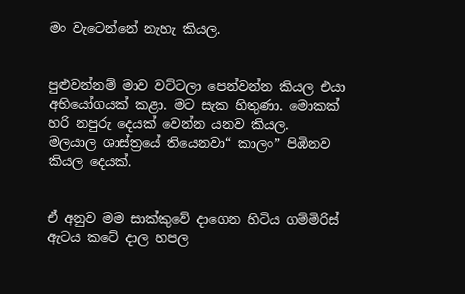මං වැටෙන්නේ නැහැ කියල.


පුළුවන්නම් මාව වට්ටලා පෙන්වන්න කියල එයා අභියෝගයක් කළා. මට සැක හිතුණා. මොකක් හරි නපුරු දෙයක් වෙන්න යනව කියල.   මලයාල ශාස්ත්‍රයේ තියෙනවා“ කාලං” පිඹිනව කියල දෙයක්.


ඒ අනුව මම සාක්කුවේ දාගෙන හිටිය ගම්මිරිස් ඇටය කටේ දාල හපල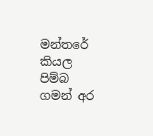මන්තරේ කියල පිම්බ ගමන් අර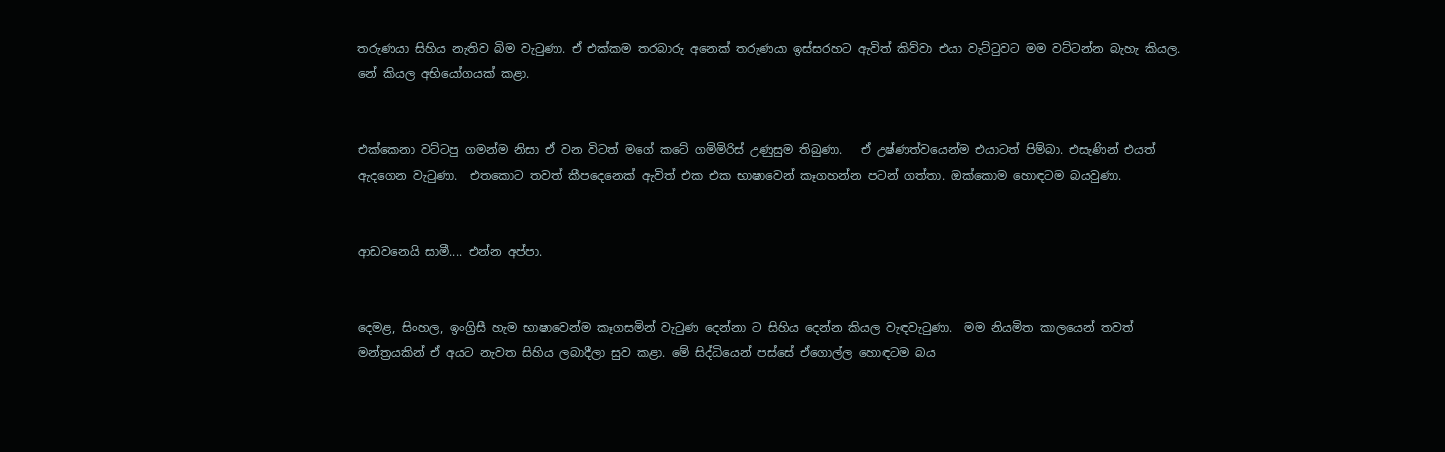තරුණයා සිහිය නැතිව බිම වැටුණා. ඒ එක්කම තරබාරු අනෙක් තරුණයා ඉස්සරහට ඇවිත් කිව්වා එයා වැට්ටුවට මම වට්ටන්න බැහැ කියල. නේ කියල අභියෝගයක් කළා.


එක්කෙනා වට්ටපු ගමන්ම නිසා ඒ වන විටත් මගේ කටේ ගමිමිරිස් උණුසුම තිබුණා.   ඒ උෂ්ණත්වයෙන්ම එයාටත් පිම්බා. එසැණින් එයත් ඇදගෙන වැටුණා.  එතකොට තවත් කීපදෙනෙක් ඇවිත් එක එක භාෂාවෙන් කෑගහන්න පටන් ගත්තා. ඔක්කොම හොඳටම බයවුණා.


ආඩවනෙයි සාමී.... එන්න අප්පා.


දෙමළ, සිංහල, ඉංග්‍රිසී හැම භා‍ෂාවෙන්ම කෑගසමින් වැටුණ දෙන්නා ට සිහිය දෙන්න කියල වැඳවැටුණා.  මම නියමිත කාලයෙන් තවත් මන්ත්‍රයකින් ඒ අයට නැවත සිහිය ලබාදීලා සුව කළා. මේ සිද්ධියෙන් පස්සේ ඒගොල්ල හොඳටම බය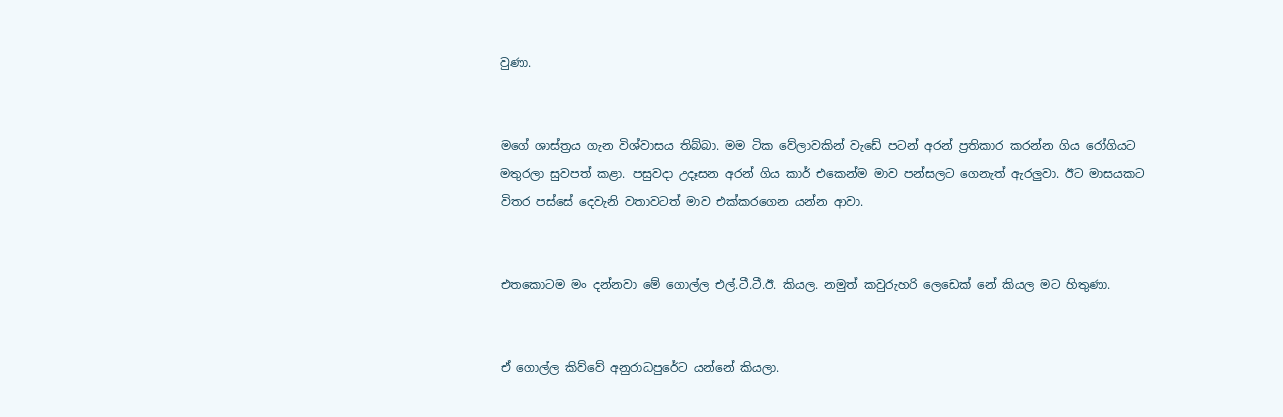වුණා.


මගේ ශාස්ත්‍රය ගැන විශ්වාසය තිබ්බා. මම ටික වේලාවකින් වැඩේ පටන් අරන් ප්‍රතිකාර කරන්න ගිය රෝගියට මතුරලා සුවපත් කළා. පසුවදා උදෑසන අරන් ගිය කාර් එකෙන්ම මාව පන්සලට ගෙනැත් ඇරලු‍වා. ඊට මාසයකට විතර පස්සේ දෙවැනි වතාවටත් මාව එක්කරගෙන යන්න ආවා.


එතකොටම මං දන්නවා මේ ගොල්ල එල්.ටී.ටී.ඊ. කියල. නමුත් කවුරුහරි ලෙඩෙක් නේ කියල මට හිතුණා.


ඒ ගොල්ල කිව්වේ අනුරාධපුරේට යන්නේ කියලා.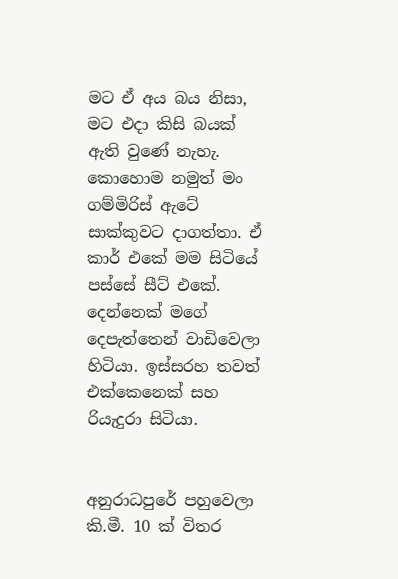මට ඒ අය බය නිසා, මට එදා කිසි බයක් ඇති වුණේ නැහැ.
කොහොම නමුත් මං ගම්මිරිස් ඇටේ සාක්කුවට දාගත්තා. ඒ කාර් එකේ මම සිටියේ පස්සේ සීට් එකේ. දෙන්නෙක් මගේ දෙපැත්තෙන් වාඩිවෙලා හිටියා. ඉස්සරහ තවත් එක්කෙනෙක් සහ රියැදුරා සිටියා.


අනුරාධපුරේ පහුවෙලා කි.මී. 10 ක් විතර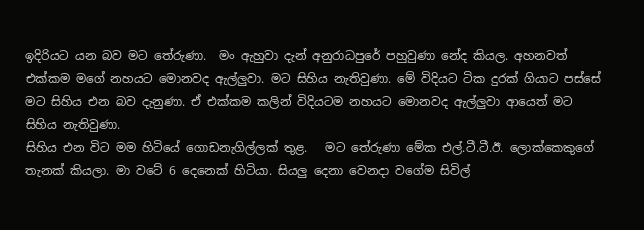ඉදිරියට යන බව මට තේරුණා.  මං ඇහුවා දැන් අනුරාධපුරේ පහුවුණා නේද කියල. අහනවත් එක්කම මගේ නහයට මොනවද ඇල්ලු‍වා. මට සිහිය නැතිවුණා. මේ විදියට ටික දුරක් ගියාට පස්සේ මට සිහිය එන බව දැනුණා. ඒ එක්කම කලින් විදියටම නහයට මොනවද ඇල්ලු‍වා ආයෙත් මට සිහිය නැතිවුණා.
සිහිය එන විට මම හිටියේ ගොඩනැගිල්ලක් තුළ.   මට තේරුණා මේක එල්.ටී.ටී.ඊ. ලොක්කෙකුගේ තැනක් කියලා. මා වටේ 6 දෙනෙක් හිටියා. සියලු දෙනා වෙනදා වගේම සිවිල්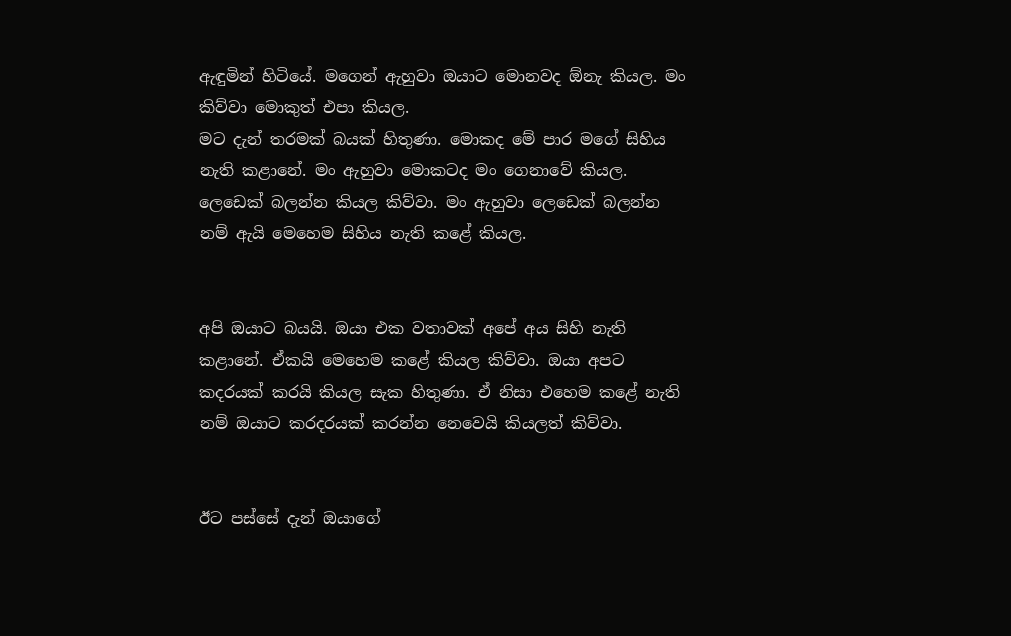ඇඳුමින් හිටියේ. මගෙන් ඇහුවා ඔයාට මොනවද ඕනැ කියල. මං කිව්වා මොකුත් එපා කියල.
මට දැන් තරමක් බයක් හිතුණා. මොකද මේ පාර මගේ සිහිය නැති කළානේ. මං ඇහුවා මොකටද මං ගෙනාවේ කියල. ලෙඩෙක් බලන්න කියල කිව්වා. මං ඇහුවා ලෙඩෙක් බලන්න නම් ඇයි මෙහෙම සිහිය නැති කළේ කියල.


අපි ඔයාට බයයි. ඔයා එක වතාවක් අපේ අය සිහි නැති කළානේ. ඒකයි මෙහෙම කළේ කියල කිව්වා. ඔයා අපට කදරයක් කරයි කියල සැක හිතුණා. ඒ නිසා එහෙම කළේ නැති නම් ඔයාට කරදරයක් කරන්න නෙවෙයි කියලත් කිව්වා.


ඊට පස්සේ දැන් ඔයාගේ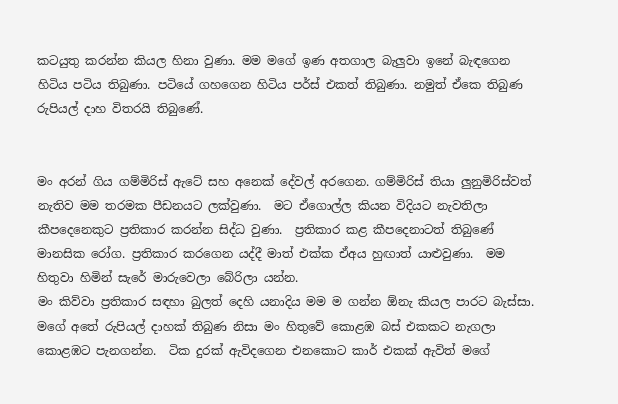කටයුතු කරන්න කියල හිනා වුණා. මම මගේ ඉණ අතගාල බැලු‍වා ඉනේ බැඳගෙන හිටිය පටිය තිබුණා. පටියේ ගහගෙන හිටිය පර්ස් එකත් තිබුණා. නමුත් ඒකෙ තිබුණ රුපියල් දාහ විතරයි තිබුණේ.


මං අරන් ගිය ගම්මිරිස් ඇටේ සහ අනෙක් දේවල් අරගෙන. ගම්මිරිස් තියා ලුනුමිරිස්වත් නැතිව මම තරමක පීඩනයට ලක්වුණා.  මට ඒගොල්ල කියන විදියට නැවතිලා කීපදෙනෙකුට ප්‍රතිකාර කරන්න සිද්ධ වුණා.  ප්‍රතිකාර කළ කීපදෙනාටත් තිබුණේ මානසික රෝග. ප්‍රතිකාර කරගෙන යද්දී මාත් එක්ක ඒඅය හුඟාත් යාළුවුණා.  මම හිතුවා හිමින් සැරේ මාරුවෙලා බේරිලා යන්න.
මං කිව්වා ප්‍රතිකාර සඳහා බුලත් දෙහි යනාදිය මම ම ගන්න ඕනැ කියල පාරට බැස්සා. මගේ අතේ රුපියල් දාහක් තිබුණ නිසා මං හිතුවේ කොළඹ බස් එකකට නැගලා කොළඹට පැනගන්න.  ටික දුරක් ඇවිදගෙන එනකොට කාර් එකක් ඇවිත් මගේ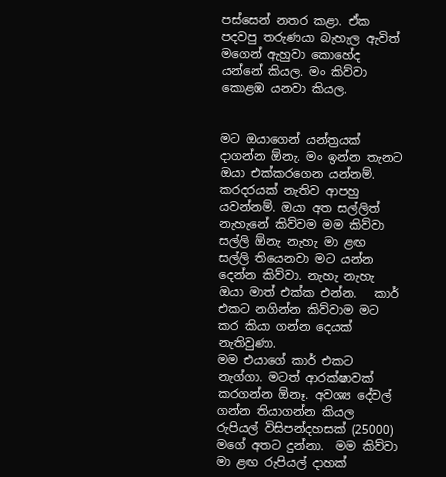පස්සෙන් නතර කළා. ඒක පදවපු තරුණයා බැහැල ඇවිත් මගෙන් ඇහුවා කොහේද යන්නේ කියල. මං කිව්වා කොළඹ යනවා කියල.


මට ඔයාගෙන් යන්ත්‍රයක් දාගන්න ඕනැ. මං ඉන්න තැනට ඔයා එක්කරගෙන යන්නම්. කරදරයක් නැතිව ආපහු යවන්නම්. ඔයා අත සල්ලිත් නැහැනේ කිව්වම මම කිව්වා සල්ලි ඕනැ නැහැ මා ළඟ සල්ලි තියෙනවා මට යන්න දෙන්න කිව්වා. නැහැ නැහැ ඔයා මාත් එක්ක එන්න.   කාර් එකට නගින්න කිව්වාම මට කර කියා ගන්න දෙයක් නැතිවුණා.
මම එයාගේ කාර් එකට නැග්ගා. මටත් ආරක්ෂාවක් කරගන්න ඕනෑ. අවශ්‍ය දේවල් ගන්න තියාගන්න කියල රුපියල් විසිපන්දහසක් (25000) මගේ අතට දුන්නා.  මම කිව්වා මා ළඟ රුපියල් දාහක්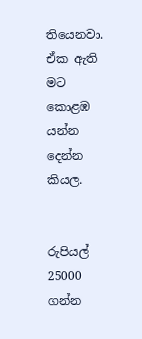තියෙනවා. ඒක ඇති මට කොළඹ යන්න දෙන්න කියල.


රුපියල් 25000 ගන්න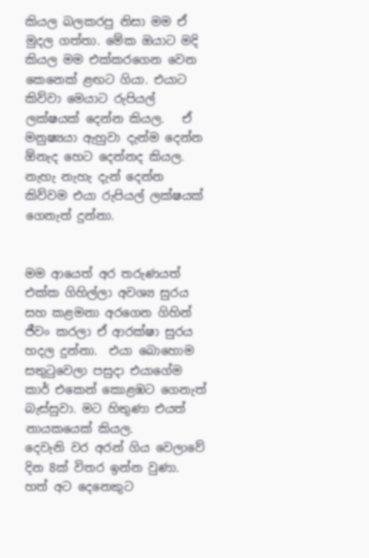කියල බලකරපු නිසා මම ඒ මුදල ගත්තා. මේක ඔයාට මදි කියල මම එක්කරගෙන වෙන කෙනෙක් ළඟට ගියා. එයාට කිව්වා මෙයාට රුපියල් ලක්ෂයක් දෙන්න කියල.   ඒ මනුෂ්‍යයා ඇහුවා දැන්ම දෙන්න ඕනැද හෙට දෙන්නද කියල.  නැහැ නැහැ දැන් දෙන්න කිව්වම එයා රුපියල් ලක්ෂයක් ගෙනැත් දුන්නා.


මම ආයෙත් අර තරුණයත් එක්ක ගිහිල්ලා අවශ්‍ය සුරය සහ කළමනා අරගෙන ගිහින් ජීවං කරලා ඒ ආරක්ෂා සුරය හදල දුන්නා.  එයා බොහොම සතුටුවෙලා පසුදා එයාගේම කාර් එකෙන් කොළඹට ගෙනැත් බැස්සුවා. මට හිතුණා එයත් නායකයෙක් කියල.
දෙවැනි වර අරන් ගිය වෙලාවේ  දින 8ක් විතර ඉන්න වුණා.  හත් අට දෙනෙකුට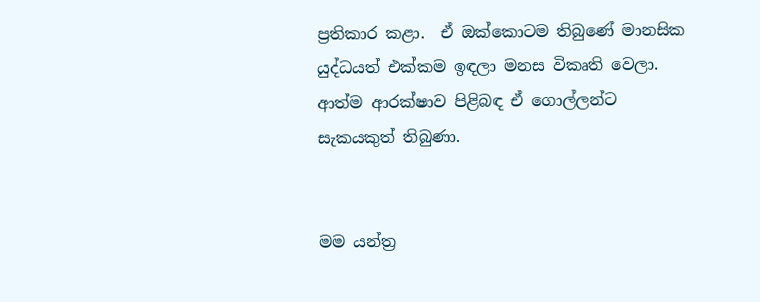ප්‍රතිකාර කළා.  ඒ ඔක්කොටම තිබුණේ මානසික යුද්ධයත් එක්කම ඉඳලා මනස විකෘති වෙලා. ආත්ම ආරක්ෂාව පිළිබඳ ඒ ගොල්ලන්ට සැකයකුත් තිබුණා.


මම යන්ත්‍ර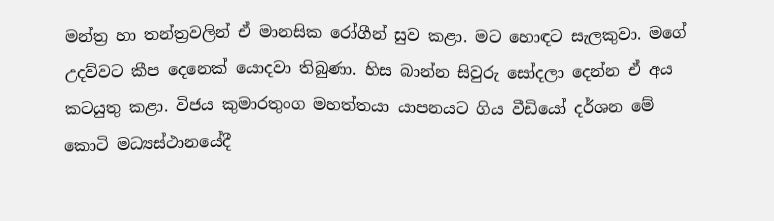මන්ත්‍ර හා තන්ත්‍රවලින් ඒ මානසික රෝගීන් සුව කළා. මට හොඳට සැලකුවා. මගේ උදව්වට කීප දෙනෙක් යොදවා තිබුණා. හිස බාන්න සිවුරු සෝදලා දෙන්න ඒ අය කටයුතු කළා. විජය කුමාරතුංග මහත්තයා යාපනයට ගිය වීඩියෝ දර්ශන මේ කොටි මධ්‍යස්ථානයේදී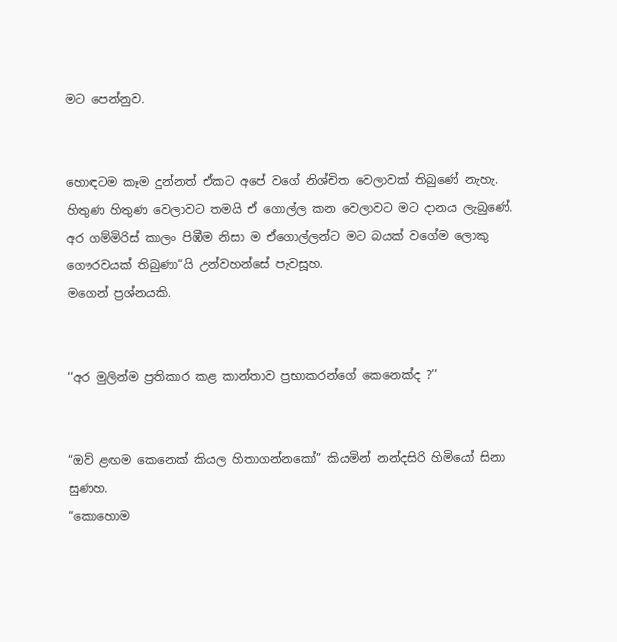මට පෙන්නුව.


හොඳටම කෑම දුන්නත් ඒකට අපේ වගේ නිශ්චිත වෙලාවක් තිබුණේ නැහැ. හිතුණ හිතුණ වෙලාවට තමයි ඒ ගොල්ල කන වෙලාවට මට දානය ලැබුණේ. අර ගම්මිරිස් කාලං පිඹීම නිසා ම ඒගොල්ලන්ට මට බයක් වගේම ලොකු ගෞරවයක් තිබුණා“යි උන්වහන්සේ පැවසූහ.
මගෙන් ප්‍රශ්නයකි.


‘‘අර මුලින්ම ප්‍රතිකාර කළ කාන්තාව ප්‍රභාකරන්ගේ කෙනෙක්ද ?’’


“ඔව් ළඟම කෙනෙක් කියල හිතාගන්නකෝ” කියමින් නන්දසිරි හිමියෝ සිනා සුණහ.
“කොහොම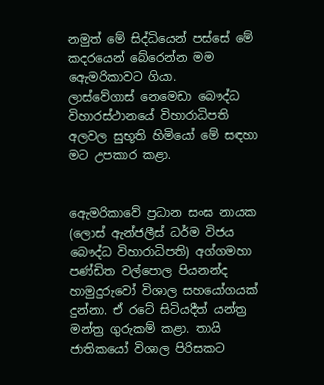නමුත් මේ සිද්ධියෙන් පස්සේ මේ කදරයෙන් බේරෙන්න මම ඇෙමරිකාවට ගියා.
ලාස්වේගාස් නෙමෙඩා බෞද්ධ විහාරස්ථානයේ විහාරාධිපති අලවල සුභූති හිමියෝ මේ සඳහා මට උපකාර කළා.


ඇෙමරිකාවේ ප්‍රධාන සංඝ නායක (ලොස් ඇන්ජලීස් ධර්ම විජය බෞද්ධ විහාරාධිපති) අග්ගමහා පණ්ඩිත වල්පොල පියනන්ද හාමුදුරුවෝ විශාල සහ‍යෝගයක් දුන්නා. ඒ රටේ සිටියදීත් යන්ත්‍ර මන්ත්‍ර ගුරුකම් කළා. තායි ජාතිකයෝ විශාල පිරිසකට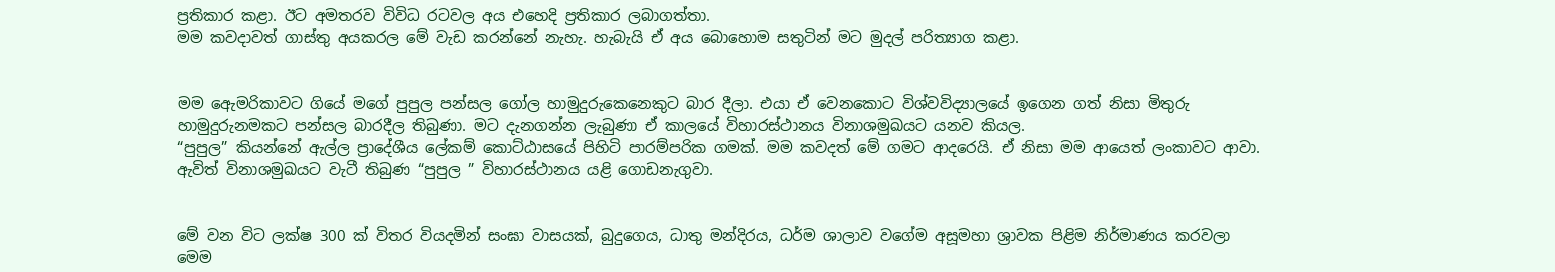ප්‍රතිකාර කළා. ඊට අමතරව විවිධ රටවල අය එහෙදි ප්‍රතිකාර ලබාගත්තා.
මම කවදාවත් ගාස්තු අයකරල මේ වැඩ කරන්නේ නැහැ. හැබැයි ඒ අය බොහොම සතුටින් මට මුදල් පරිත්‍යාග කළා.


මම ඇෙමරිකාවට ගියේ මගේ පුපුල පන්සල ගෝල හාමුදුරුකෙනෙකුට බාර දීලා. එයා ඒ වෙනකොට විශ්වවිද්‍යාලයේ ඉගෙන ගත් නිසා මිතුරු හාමුදුරුනමකට පන්සල බාරදීල තිබුණා. මට දැනගන්න ලැබුණා ඒ කාලයේ විහාරස්ථානය විනාශමුඛයට යනව කියල.
“පුපුල” කියන්නේ ඇල්ල ප්‍රාදේශීය ලේකම් කොට්ඨාසයේ පිහිටි පාරම්පරික ගමක්. මම කවදත් මේ ගමට ආදරෙයි. ඒ නිසා මම ආයෙත් ලංකාවට ආවා. ඇවිත් විනාශමුඛයට වැටී තිබුණ “පුපුල ” විහාරස්ථානය යළි ගොඩනැගුවා.


මේ වන විට ලක්ෂ 300 ක් විතර වියදමින් සංඝා වාසයක්, බුදුගෙය, ධාතු මන්දිරය, ධර්ම ශාලාව වගේම අසූමහා ශ්‍රාවක පිළිම නිර්මාණය කරවලා මෙම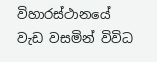විහාරස්ථානයේ වැඩ වසමින් විවිධ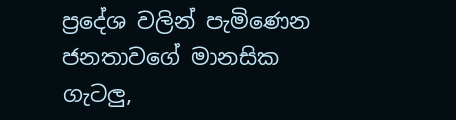ප්‍රදේශ වලින් පැමිණෙන ජනතාවගේ මානසික ගැටලු,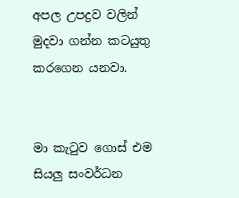අපල උපද්‍රව වලින් මුදවා ගන්න කටයුතු කරගෙන යනවා.


මා කැටුව ගොස් එම සියලු සංවර්ධන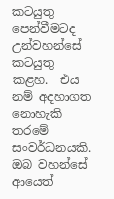කටයුතු පෙන්වීමටද උන්වහන්සේ කටයුතු කළහ.  එය නම් අදහාගත නොහැකි තරමේ සංවර්ධනයකි.   ඔබ වහන්සේ ආයෙත්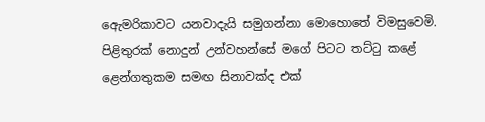ඇෙමරිකාවට යනවාදැයි සමුගන්නා මොහොතේ විමසුවෙමි.  පිළිතුරක් නොදුන් උන්වහන්සේ මගේ පිටට තට්ටු කළේ ළෙන්ගතුකම සමඟ සිනාවක්ද එක්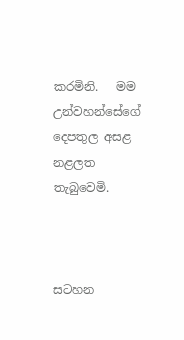කරමිනි.   මම උන්වහන්සේගේ දෙපතුල අසළ නළලත තැබුවෙමි.



සටහන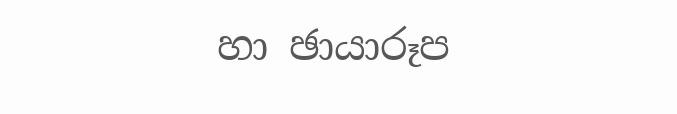හා ඡායාරූප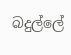බදුල්ලේ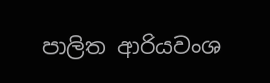පාලිත ආරියවංශ